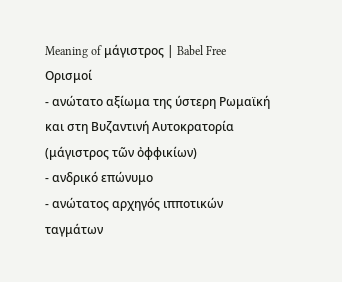Meaning of μάγιστρος | Babel Free
Ορισμοί
- ανώτατο αξίωμα της ύστερη Ρωμαϊκή και στη Βυζαντινή Αυτοκρατορία (μάγιστρος τῶν ὀφφικίων)
- ανδρικό επώνυμο
- ανώτατος αρχηγός ιπποτικών ταγμάτων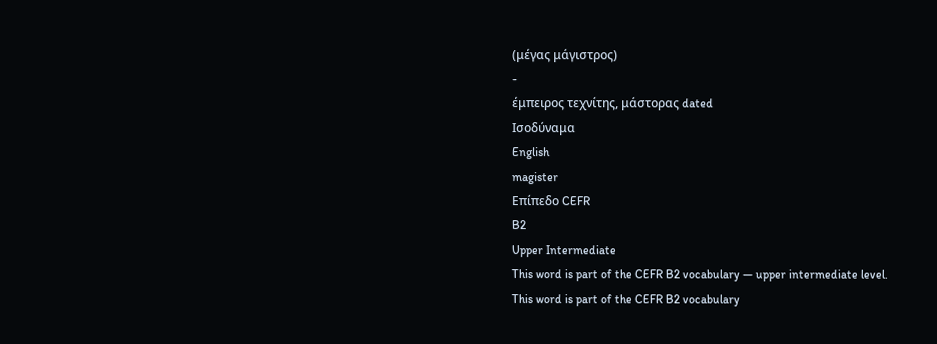(μέγας μάγιστρος)
-
έμπειρος τεχνίτης, μάστορας dated
Ισοδύναμα
English
magister
Επίπεδο CEFR
B2
Upper Intermediate
This word is part of the CEFR B2 vocabulary — upper intermediate level.
This word is part of the CEFR B2 vocabulary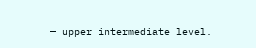— upper intermediate level.